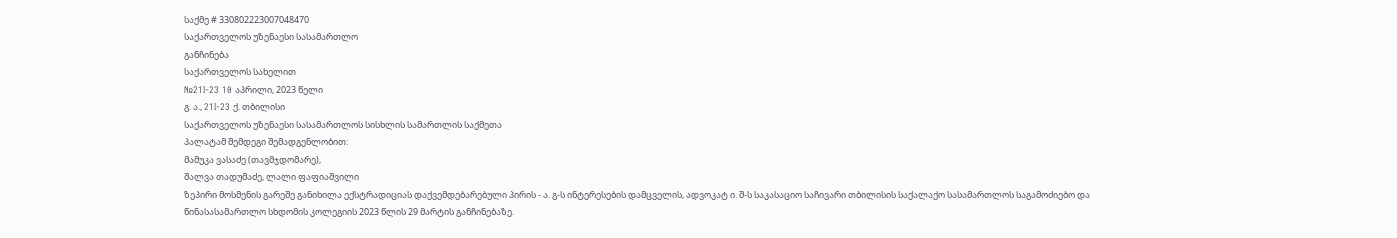საქმე # 330802223007048470
საქართველოს უზენაესი სასამართლო
განჩინება
საქართველოს სახელით
№21I-23 10 აპრილი, 2023 წელი
გ. ა., 21I-23 ქ. თბილისი
საქართველოს უზენაესი სასამართლოს სისხლის სამართლის საქმეთა
პალატამ შემდეგი შემადგენლობით:
მამუკა ვასაძე (თავმჯდომარე),
შალვა თადუმაძე, ლალი ფაფიაშვილი
ზეპირი მოსმენის გარეშე განიხილა ექსტრადიციას დაქვემდებარებული პირის - ა. გ-ს ინტერესების დამცველის, ადვოკატ ი. შ-ს საკასაციო საჩივარი თბილისის საქალაქო სასამართლოს საგამოძიებო და წინასასამართლო სხდომის კოლეგიის 2023 წლის 29 მარტის განჩინებაზე.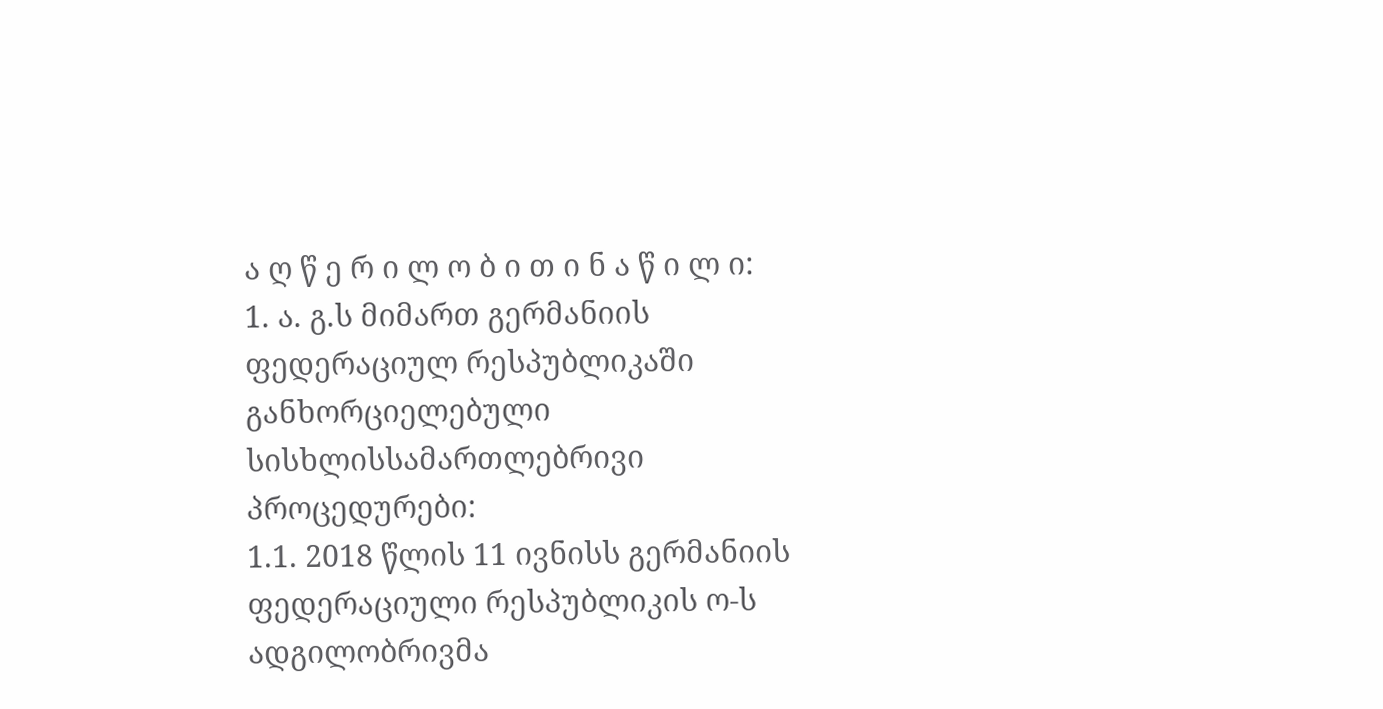ა ღ წ ე რ ი ლ ო ბ ი თ ი ნ ა წ ი ლ ი:
1. ა. გ.ს მიმართ გერმანიის ფედერაციულ რესპუბლიკაში განხორციელებული სისხლისსამართლებრივი პროცედურები:
1.1. 2018 წლის 11 ივნისს გერმანიის ფედერაციული რესპუბლიკის ო-ს ადგილობრივმა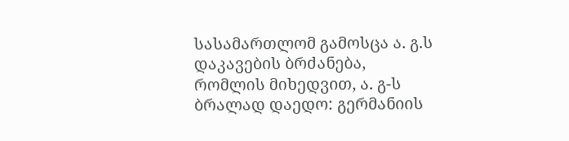სასამართლომ გამოსცა ა. გ.ს დაკავების ბრძანება, რომლის მიხედვით, ა. გ-ს ბრალად დაედო: გერმანიის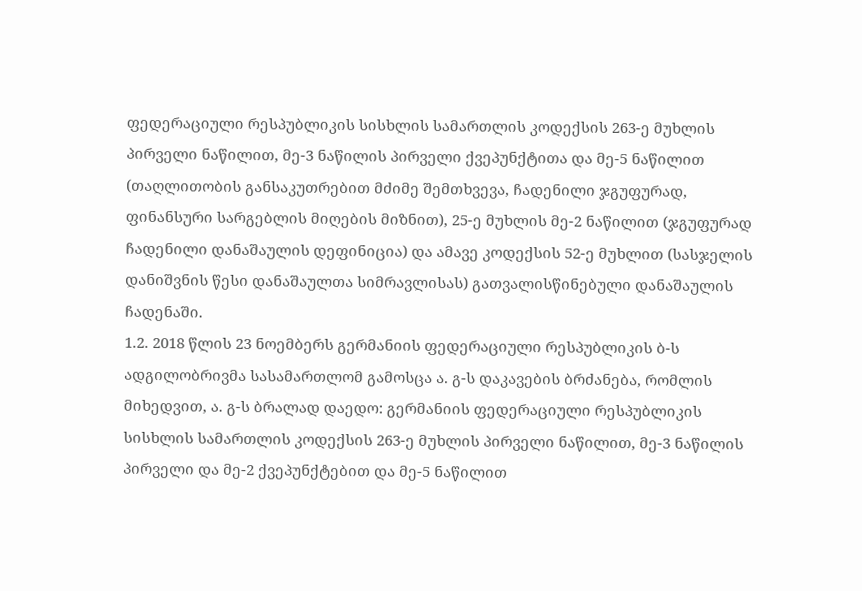ფედერაციული რესპუბლიკის სისხლის სამართლის კოდექსის 263-ე მუხლის პირველი ნაწილით, მე-3 ნაწილის პირველი ქვეპუნქტითა და მე-5 ნაწილით (თაღლითობის განსაკუთრებით მძიმე შემთხვევა, ჩადენილი ჯგუფურად, ფინანსური სარგებლის მიღების მიზნით), 25-ე მუხლის მე-2 ნაწილით (ჯგუფურად ჩადენილი დანაშაულის დეფინიცია) და ამავე კოდექსის 52-ე მუხლით (სასჯელის დანიშვნის წესი დანაშაულთა სიმრავლისას) გათვალისწინებული დანაშაულის ჩადენაში.
1.2. 2018 წლის 23 ნოემბერს გერმანიის ფედერაციული რესპუბლიკის ბ-ს ადგილობრივმა სასამართლომ გამოსცა ა. გ-ს დაკავების ბრძანება, რომლის მიხედვით, ა. გ-ს ბრალად დაედო: გერმანიის ფედერაციული რესპუბლიკის სისხლის სამართლის კოდექსის 263-ე მუხლის პირველი ნაწილით, მე-3 ნაწილის პირველი და მე-2 ქვეპუნქტებით და მე-5 ნაწილით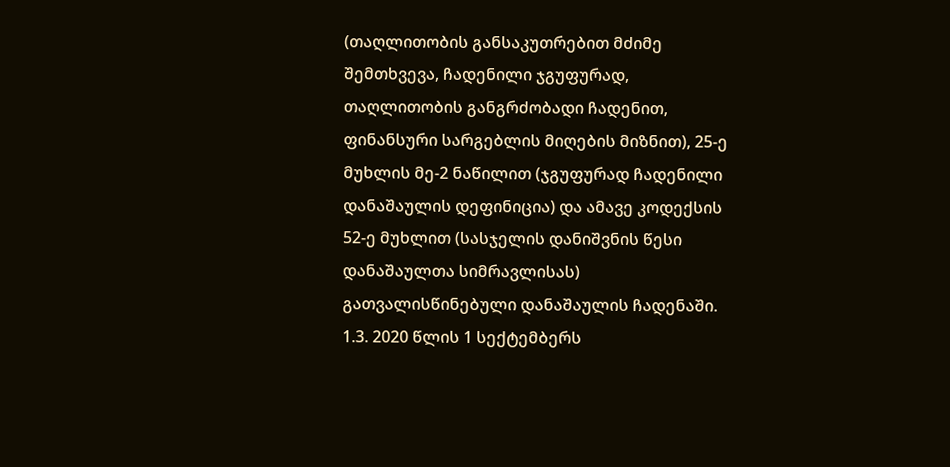(თაღლითობის განსაკუთრებით მძიმე შემთხვევა, ჩადენილი ჯგუფურად, თაღლითობის განგრძობადი ჩადენით, ფინანსური სარგებლის მიღების მიზნით), 25-ე მუხლის მე-2 ნაწილით (ჯგუფურად ჩადენილი დანაშაულის დეფინიცია) და ამავე კოდექსის 52-ე მუხლით (სასჯელის დანიშვნის წესი დანაშაულთა სიმრავლისას) გათვალისწინებული დანაშაულის ჩადენაში.
1.3. 2020 წლის 1 სექტემბერს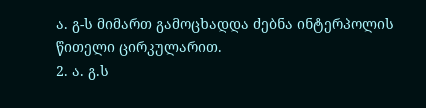ა. გ-ს მიმართ გამოცხადდა ძებნა ინტერპოლის წითელი ცირკულარით.
2. ა. გ.ს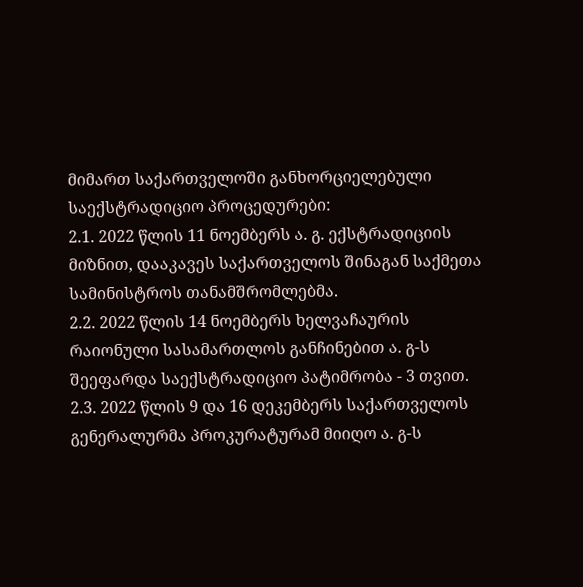მიმართ საქართველოში განხორციელებული საექსტრადიციო პროცედურები:
2.1. 2022 წლის 11 ნოემბერს ა. გ. ექსტრადიციის მიზნით, დააკავეს საქართველოს შინაგან საქმეთა სამინისტროს თანამშრომლებმა.
2.2. 2022 წლის 14 ნოემბერს ხელვაჩაურის რაიონული სასამართლოს განჩინებით ა. გ-ს შეეფარდა საექსტრადიციო პატიმრობა - 3 თვით.
2.3. 2022 წლის 9 და 16 დეკემბერს საქართველოს გენერალურმა პროკურატურამ მიიღო ა. გ-ს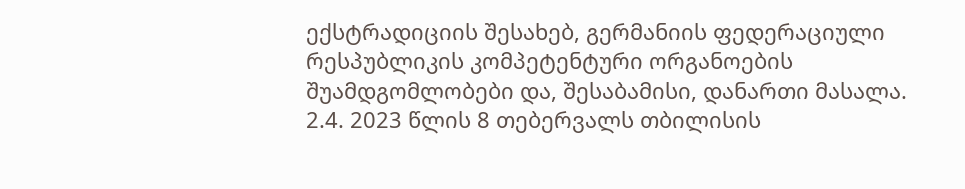ექსტრადიციის შესახებ, გერმანიის ფედერაციული რესპუბლიკის კომპეტენტური ორგანოების შუამდგომლობები და, შესაბამისი, დანართი მასალა.
2.4. 2023 წლის 8 თებერვალს თბილისის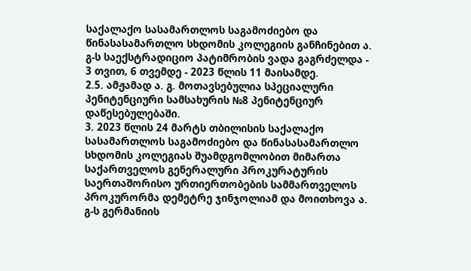საქალაქო სასამართლოს საგამოძიებო და წინასასამართლო სხდომის კოლეგიის განჩინებით ა. გ-ს საექსტრადიციო პატიმრობის ვადა გაგრძელდა - 3 თვით, 6 თვემდე - 2023 წლის 11 მაისამდე.
2.5. ამჟამად ა. გ. მოთავსებულია სპეციალური პენიტენციური სამსახურის №8 პენიტენციურ დაწესებულებაში.
3. 2023 წლის 24 მარტს თბილისის საქალაქო სასამართლოს საგამოძიებო და წინასასამართლო სხდომის კოლეგიას შუამდგომლობით მიმართა საქართველოს გენერალური პროკურატურის საერთაშორისო ურთიერთობების სამმართველოს პროკურორმა დემეტრე ჯინჯოლიამ და მოითხოვა ა. გ-ს გერმანიის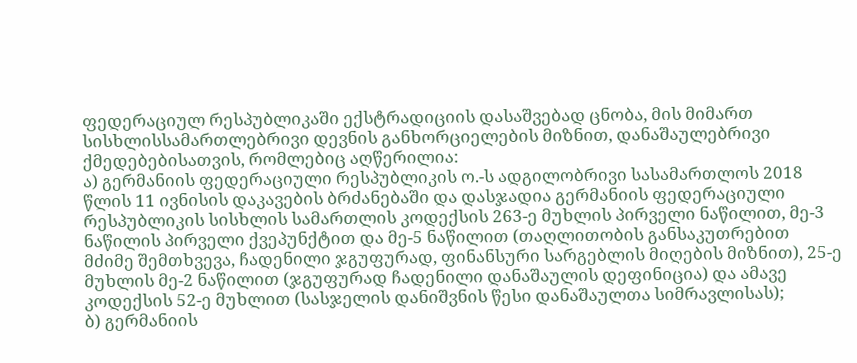ფედერაციულ რესპუბლიკაში ექსტრადიციის დასაშვებად ცნობა, მის მიმართ სისხლისსამართლებრივი დევნის განხორციელების მიზნით, დანაშაულებრივი ქმედებებისათვის, რომლებიც აღწერილია:
ა) გერმანიის ფედერაციული რესპუბლიკის ო.-ს ადგილობრივი სასამართლოს 2018 წლის 11 ივნისის დაკავების ბრძანებაში და დასჯადია გერმანიის ფედერაციული რესპუბლიკის სისხლის სამართლის კოდექსის 263-ე მუხლის პირველი ნაწილით, მე-3 ნაწილის პირველი ქვეპუნქტით და მე-5 ნაწილით (თაღლითობის განსაკუთრებით მძიმე შემთხვევა, ჩადენილი ჯგუფურად, ფინანსური სარგებლის მიღების მიზნით), 25-ე მუხლის მე-2 ნაწილით (ჯგუფურად ჩადენილი დანაშაულის დეფინიცია) და ამავე კოდექსის 52-ე მუხლით (სასჯელის დანიშვნის წესი დანაშაულთა სიმრავლისას);
ბ) გერმანიის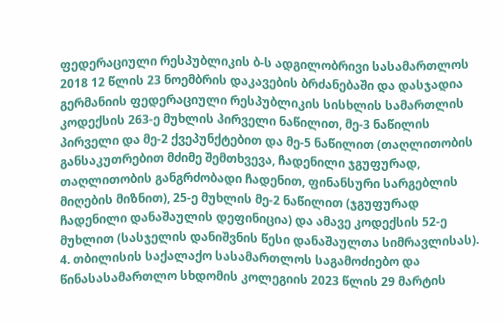ფედერაციული რესპუბლიკის ბ-ს ადგილობრივი სასამართლოს 2018 12 წლის 23 ნოემბრის დაკავების ბრძანებაში და დასჯადია გერმანიის ფედერაციული რესპუბლიკის სისხლის სამართლის კოდექსის 263-ე მუხლის პირველი ნაწილით, მე-3 ნაწილის პირველი და მე-2 ქვეპუნქტებით და მე-5 ნაწილით (თაღლითობის განსაკუთრებით მძიმე შემთხვევა, ჩადენილი ჯგუფურად, თაღლითობის განგრძობადი ჩადენით, ფინანსური სარგებლის მიღების მიზნით), 25-ე მუხლის მე-2 ნაწილით (ჯგუფურად ჩადენილი დანაშაულის დეფინიცია) და ამავე კოდექსის 52-ე მუხლით (სასჯელის დანიშვნის წესი დანაშაულთა სიმრავლისას).
4. თბილისის საქალაქო სასამართლოს საგამოძიებო და წინასასამართლო სხდომის კოლეგიის 2023 წლის 29 მარტის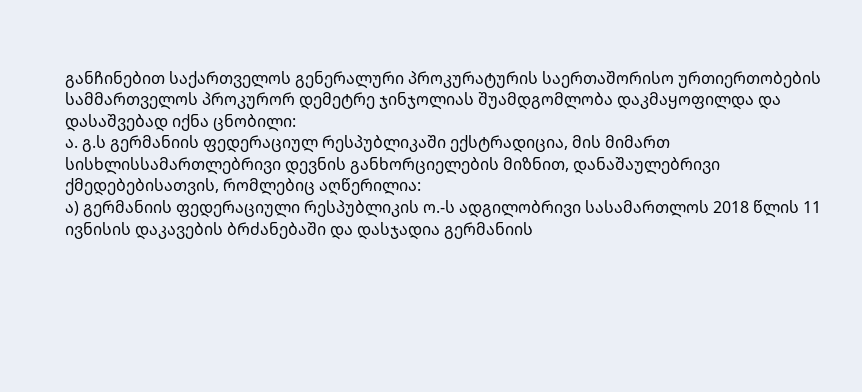განჩინებით საქართველოს გენერალური პროკურატურის საერთაშორისო ურთიერთობების სამმართველოს პროკურორ დემეტრე ჯინჯოლიას შუამდგომლობა დაკმაყოფილდა და დასაშვებად იქნა ცნობილი:
ა. გ.ს გერმანიის ფედერაციულ რესპუბლიკაში ექსტრადიცია, მის მიმართ სისხლისსამართლებრივი დევნის განხორციელების მიზნით, დანაშაულებრივი ქმედებებისათვის, რომლებიც აღწერილია:
ა) გერმანიის ფედერაციული რესპუბლიკის ო.-ს ადგილობრივი სასამართლოს 2018 წლის 11 ივნისის დაკავების ბრძანებაში და დასჯადია გერმანიის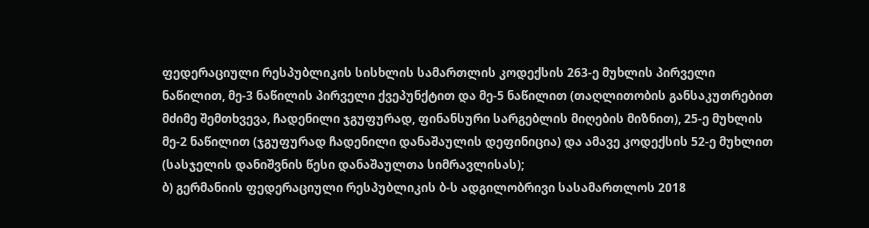ფედერაციული რესპუბლიკის სისხლის სამართლის კოდექსის 263-ე მუხლის პირველი ნაწილით, მე-3 ნაწილის პირველი ქვეპუნქტით და მე-5 ნაწილით (თაღლითობის განსაკუთრებით მძიმე შემთხვევა, ჩადენილი ჯგუფურად, ფინანსური სარგებლის მიღების მიზნით), 25-ე მუხლის მე-2 ნაწილით (ჯგუფურად ჩადენილი დანაშაულის დეფინიცია) და ამავე კოდექსის 52-ე მუხლით (სასჯელის დანიშვნის წესი დანაშაულთა სიმრავლისას);
ბ) გერმანიის ფედერაციული რესპუბლიკის ბ-ს ადგილობრივი სასამართლოს 2018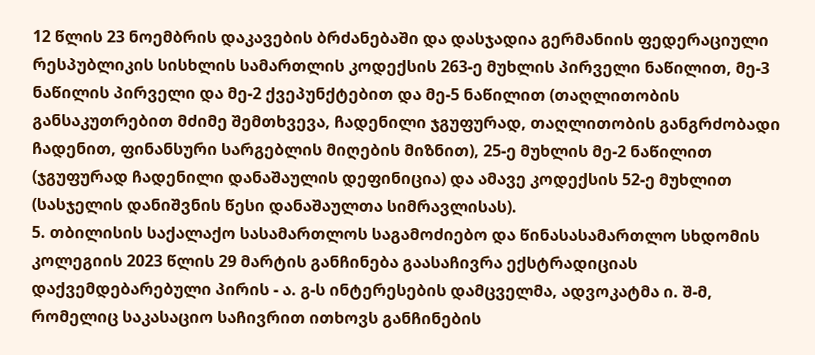12 წლის 23 ნოემბრის დაკავების ბრძანებაში და დასჯადია გერმანიის ფედერაციული რესპუბლიკის სისხლის სამართლის კოდექსის 263-ე მუხლის პირველი ნაწილით, მე-3 ნაწილის პირველი და მე-2 ქვეპუნქტებით და მე-5 ნაწილით (თაღლითობის განსაკუთრებით მძიმე შემთხვევა, ჩადენილი ჯგუფურად, თაღლითობის განგრძობადი ჩადენით, ფინანსური სარგებლის მიღების მიზნით), 25-ე მუხლის მე-2 ნაწილით (ჯგუფურად ჩადენილი დანაშაულის დეფინიცია) და ამავე კოდექსის 52-ე მუხლით (სასჯელის დანიშვნის წესი დანაშაულთა სიმრავლისას).
5. თბილისის საქალაქო სასამართლოს საგამოძიებო და წინასასამართლო სხდომის კოლეგიის 2023 წლის 29 მარტის განჩინება გაასაჩივრა ექსტრადიციას დაქვემდებარებული პირის - ა. გ-ს ინტერესების დამცველმა, ადვოკატმა ი. შ-მ, რომელიც საკასაციო საჩივრით ითხოვს განჩინების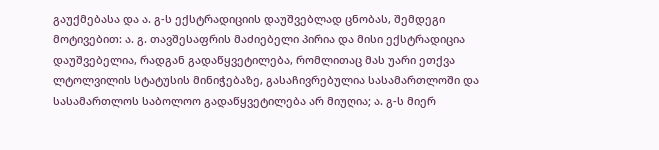გაუქმებასა და ა. გ-ს ექსტრადიციის დაუშვებლად ცნობას, შემდეგი მოტივებით: ა. გ. თავშესაფრის მაძიებელი პირია და მისი ექსტრადიცია დაუშვებელია, რადგან გადაწყვეტილება, რომლითაც მას უარი ეთქვა ლტოლვილის სტატუსის მინიჭებაზე, გასაჩივრებულია სასამართლოში და სასამართლოს საბოლოო გადაწყვეტილება არ მიუღია; ა. გ-ს მიერ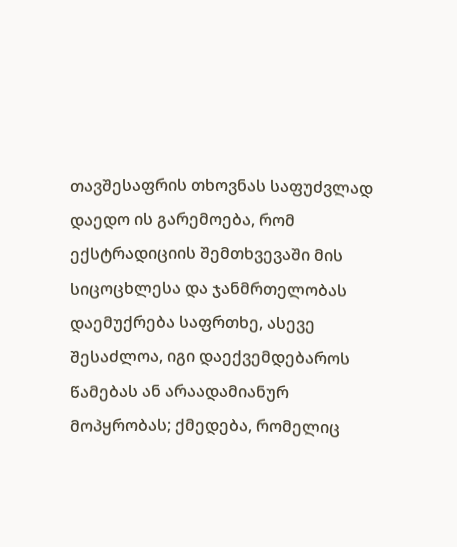თავშესაფრის თხოვნას საფუძვლად დაედო ის გარემოება, რომ ექსტრადიციის შემთხვევაში მის სიცოცხლესა და ჯანმრთელობას დაემუქრება საფრთხე, ასევე შესაძლოა, იგი დაექვემდებაროს წამებას ან არაადამიანურ მოპყრობას; ქმედება, რომელიც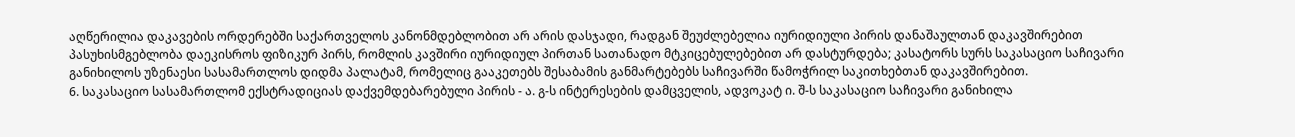აღწერილია დაკავების ორდერებში საქართველოს კანონმდებლობით არ არის დასჯადი, რადგან შეუძლებელია იურიდიული პირის დანაშაულთან დაკავშირებით პასუხისმგებლობა დაეკისროს ფიზიკურ პირს, რომლის კავშირი იურიდიულ პირთან სათანადო მტკიცებულებებით არ დასტურდება; კასატორს სურს საკასაციო საჩივარი განიხილოს უზენაესი სასამართლოს დიდმა პალატამ, რომელიც გააკეთებს შესაბამის განმარტებებს საჩივარში წამოჭრილ საკითხებთან დაკავშირებით.
6. საკასაციო სასამართლომ ექსტრადიციას დაქვემდებარებული პირის - ა. გ-ს ინტერესების დამცველის, ადვოკატ ი. შ-ს საკასაციო საჩივარი განიხილა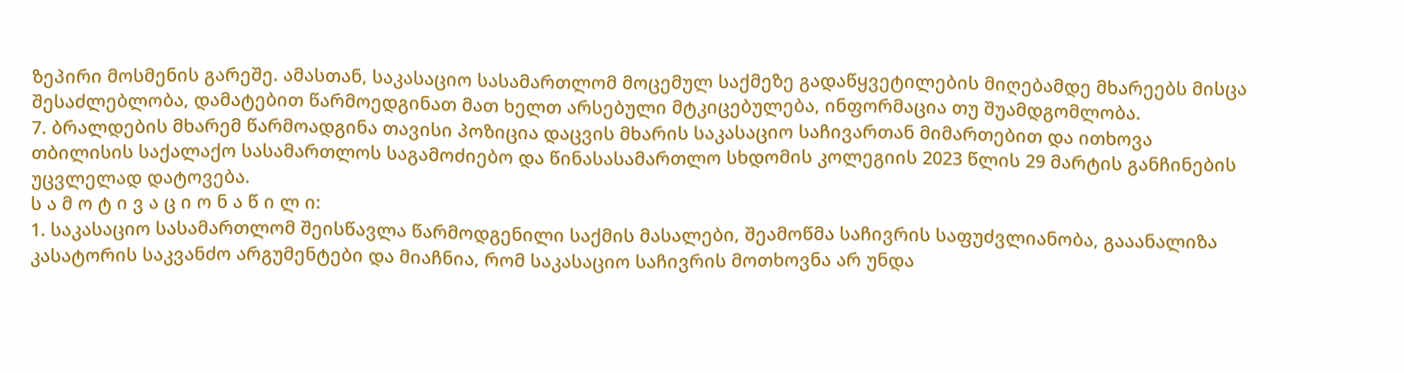ზეპირი მოსმენის გარეშე. ამასთან, საკასაციო სასამართლომ მოცემულ საქმეზე გადაწყვეტილების მიღებამდე მხარეებს მისცა შესაძლებლობა, დამატებით წარმოედგინათ მათ ხელთ არსებული მტკიცებულება, ინფორმაცია თუ შუამდგომლობა.
7. ბრალდების მხარემ წარმოადგინა თავისი პოზიცია დაცვის მხარის საკასაციო საჩივართან მიმართებით და ითხოვა თბილისის საქალაქო სასამართლოს საგამოძიებო და წინასასამართლო სხდომის კოლეგიის 2023 წლის 29 მარტის განჩინების უცვლელად დატოვება.
ს ა მ ო ტ ი ვ ა ც ი ო ნ ა წ ი ლ ი:
1. საკასაციო სასამართლომ შეისწავლა წარმოდგენილი საქმის მასალები, შეამოწმა საჩივრის საფუძვლიანობა, გააანალიზა კასატორის საკვანძო არგუმენტები და მიაჩნია, რომ საკასაციო საჩივრის მოთხოვნა არ უნდა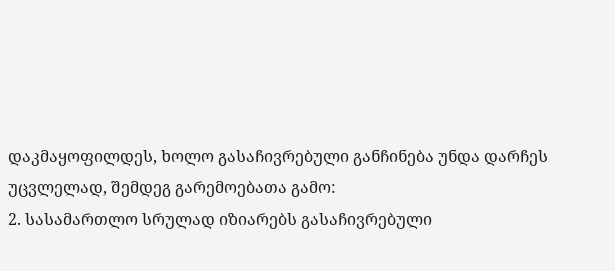დაკმაყოფილდეს, ხოლო გასაჩივრებული განჩინება უნდა დარჩეს უცვლელად, შემდეგ გარემოებათა გამო:
2. სასამართლო სრულად იზიარებს გასაჩივრებული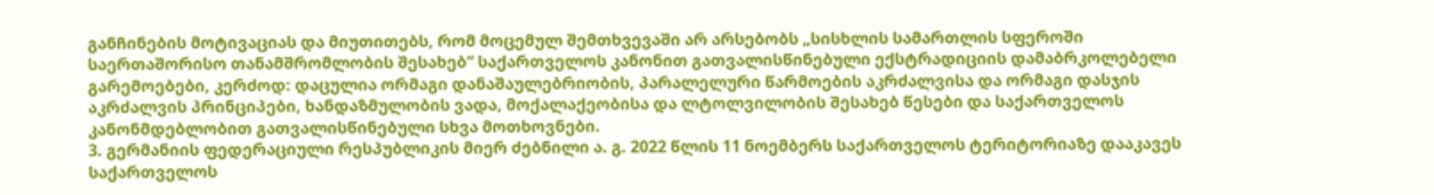განჩინების მოტივაციას და მიუთითებს, რომ მოცემულ შემთხვევაში არ არსებობს „სისხლის სამართლის სფეროში საერთაშორისო თანამშრომლობის შესახებ“ საქართველოს კანონით გათვალისწინებული ექსტრადიციის დამაბრკოლებელი გარემოებები, კერძოდ: დაცულია ორმაგი დანაშაულებრიობის, პარალელური წარმოების აკრძალვისა და ორმაგი დასჯის აკრძალვის პრინციპები, ხანდაზმულობის ვადა, მოქალაქეობისა და ლტოლვილობის შესახებ წესები და საქართველოს კანონმდებლობით გათვალისწინებული სხვა მოთხოვნები.
3. გერმანიის ფედერაციული რესპუბლიკის მიერ ძებნილი ა. გ. 2022 წლის 11 ნოემბერს საქართველოს ტერიტორიაზე დააკავეს საქართველოს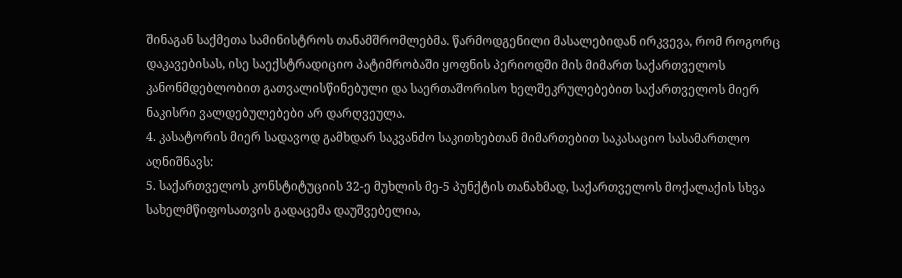შინაგან საქმეთა სამინისტროს თანამშრომლებმა. წარმოდგენილი მასალებიდან ირკვევა, რომ როგორც დაკავებისას, ისე საექსტრადიციო პატიმრობაში ყოფნის პერიოდში მის მიმართ საქართველოს კანონმდებლობით გათვალისწინებული და საერთაშორისო ხელშეკრულებებით საქართველოს მიერ ნაკისრი ვალდებულებები არ დარღვეულა.
4. კასატორის მიერ სადავოდ გამხდარ საკვანძო საკითხებთან მიმართებით საკასაციო სასამართლო აღნიშნავს:
5. საქართველოს კონსტიტუციის 32-ე მუხლის მე-5 პუნქტის თანახმად, საქართველოს მოქალაქის სხვა სახელმწიფოსათვის გადაცემა დაუშვებელია,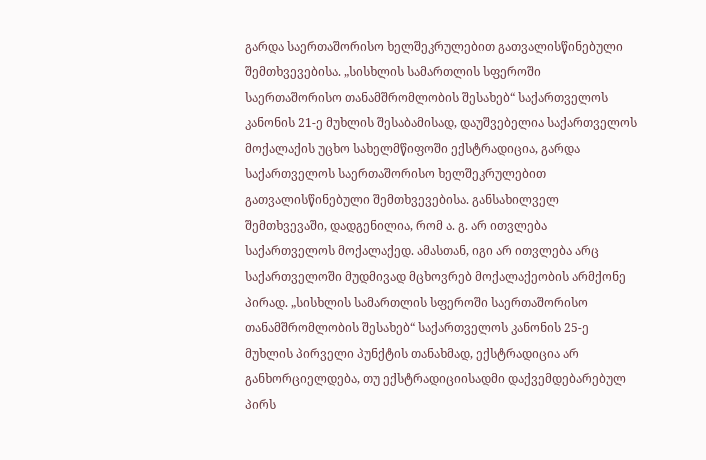გარდა საერთაშორისო ხელშეკრულებით გათვალისწინებული შემთხვევებისა. „სისხლის სამართლის სფეროში საერთაშორისო თანამშრომლობის შესახებ“ საქართველოს კანონის 21-ე მუხლის შესაბამისად, დაუშვებელია საქართველოს მოქალაქის უცხო სახელმწიფოში ექსტრადიცია, გარდა საქართველოს საერთაშორისო ხელშეკრულებით გათვალისწინებული შემთხვევებისა. განსახილველ შემთხვევაში, დადგენილია, რომ ა. გ. არ ითვლება საქართველოს მოქალაქედ. ამასთან, იგი არ ითვლება არც საქართველოში მუდმივად მცხოვრებ მოქალაქეობის არმქონე პირად. „სისხლის სამართლის სფეროში საერთაშორისო თანამშრომლობის შესახებ“ საქართველოს კანონის 25-ე მუხლის პირველი პუნქტის თანახმად, ექსტრადიცია არ განხორციელდება, თუ ექსტრადიციისადმი დაქვემდებარებულ პირს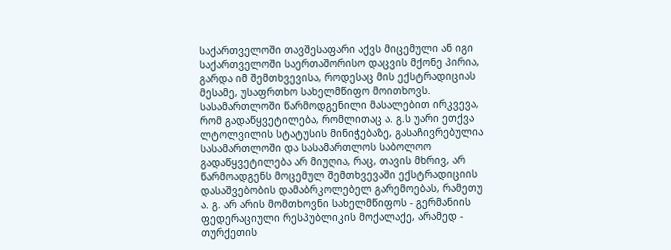საქართველოში თავშესაფარი აქვს მიცემული ან იგი საქართველოში საერთაშორისო დაცვის მქონე პირია, გარდა იმ შემთხვევისა, როდესაც მის ექსტრადიციას მესამე, უსაფრთხო სახელმწიფო მოითხოვს. სასამართლოში წარმოდგენილი მასალებით ირკვევა, რომ გადაწყვეტილება, რომლითაც ა. გ.ს უარი ეთქვა ლტოლვილის სტატუსის მინიჭებაზე, გასაჩივრებულია სასამართლოში და სასამართლოს საბოლოო გადაწყვეტილება არ მიუღია, რაც, თავის მხრივ, არ წარმოადგენს მოცემულ შემთხვევაში ექსტრადიციის დასაშვებობის დამაბრკოლებელ გარემოებას, რამეთუ ა. გ. არ არის მომთხოვნი სახელმწიფოს - გერმანიის ფედერაციული რესპუბლიკის მოქალაქე, არამედ - თურქეთის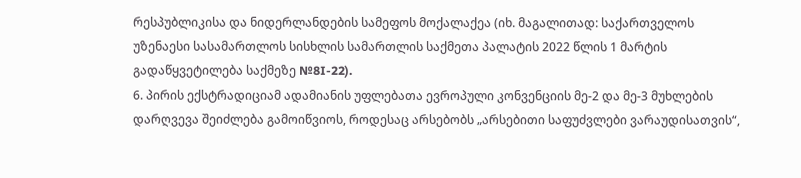რესპუბლიკისა და ნიდერლანდების სამეფოს მოქალაქეა (იხ. მაგალითად: საქართველოს უზენაესი სასამართლოს სისხლის სამართლის საქმეთა პალატის 2022 წლის 1 მარტის გადაწყვეტილება საქმეზე №8I-22).
6. პირის ექსტრადიციამ ადამიანის უფლებათა ევროპული კონვენციის მე-2 და მე-3 მუხლების დარღვევა შეიძლება გამოიწვიოს, როდესაც არსებობს „არსებითი საფუძვლები ვარაუდისათვის“,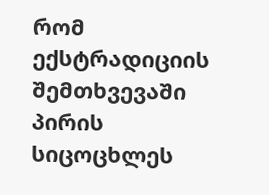რომ ექსტრადიციის შემთხვევაში პირის სიცოცხლეს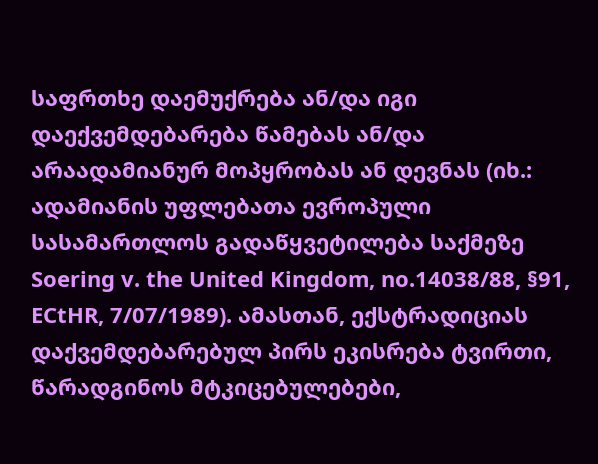საფრთხე დაემუქრება ან/და იგი დაექვემდებარება წამებას ან/და არაადამიანურ მოპყრობას ან დევნას (იხ.: ადამიანის უფლებათა ევროპული სასამართლოს გადაწყვეტილება საქმეზე Soering v. the United Kingdom, no.14038/88, §91, ECtHR, 7/07/1989). ამასთან, ექსტრადიციას დაქვემდებარებულ პირს ეკისრება ტვირთი, წარადგინოს მტკიცებულებები,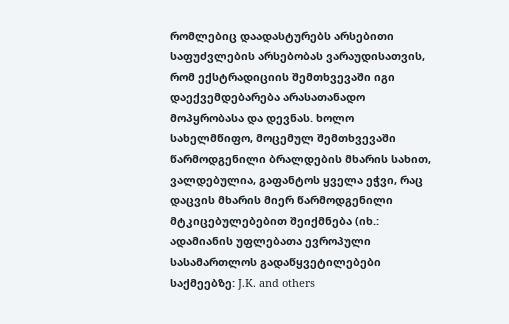რომლებიც დაადასტურებს არსებითი საფუძვლების არსებობას ვარაუდისათვის, რომ ექსტრადიციის შემთხვევაში იგი დაექვემდებარება არასათანადო მოპყრობასა და დევნას. ხოლო სახელმწიფო, მოცემულ შემთხვევაში წარმოდგენილი ბრალდების მხარის სახით, ვალდებულია, გაფანტოს ყველა ეჭვი, რაც დაცვის მხარის მიერ წარმოდგენილი მტკიცებულებებით შეიქმნება (იხ.: ადამიანის უფლებათა ევროპული სასამართლოს გადაწყვეტილებები საქმეებზე: J.K. and others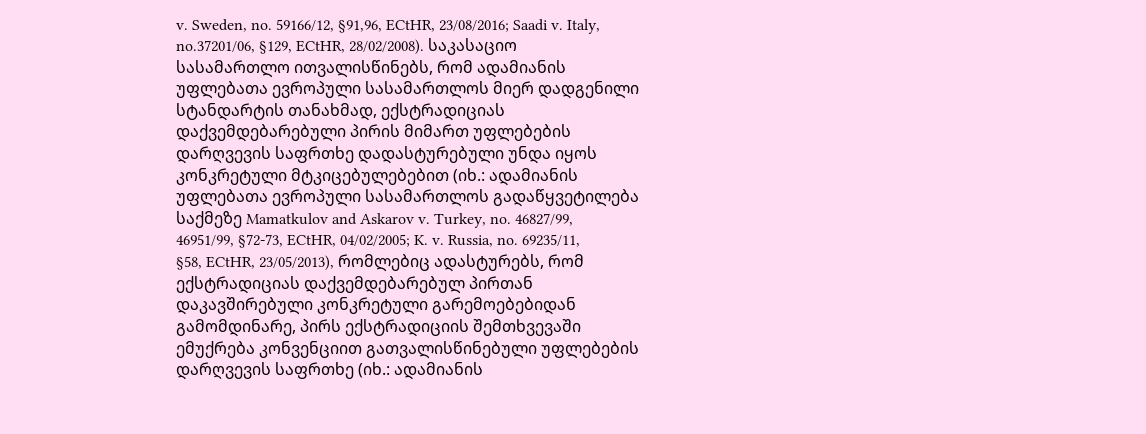v. Sweden, no. 59166/12, §91,96, ECtHR, 23/08/2016; Saadi v. Italy, no.37201/06, §129, ECtHR, 28/02/2008). საკასაციო სასამართლო ითვალისწინებს, რომ ადამიანის უფლებათა ევროპული სასამართლოს მიერ დადგენილი სტანდარტის თანახმად, ექსტრადიციას დაქვემდებარებული პირის მიმართ უფლებების დარღვევის საფრთხე დადასტურებული უნდა იყოს კონკრეტული მტკიცებულებებით (იხ.: ადამიანის უფლებათა ევროპული სასამართლოს გადაწყვეტილება საქმეზე Mamatkulov and Askarov v. Turkey, no. 46827/99, 46951/99, §72-73, ECtHR, 04/02/2005; K. v. Russia, no. 69235/11, §58, ECtHR, 23/05/2013), რომლებიც ადასტურებს, რომ ექსტრადიციას დაქვემდებარებულ პირთან დაკავშირებული კონკრეტული გარემოებებიდან გამომდინარე, პირს ექსტრადიციის შემთხვევაში ემუქრება კონვენციით გათვალისწინებული უფლებების დარღვევის საფრთხე (იხ.: ადამიანის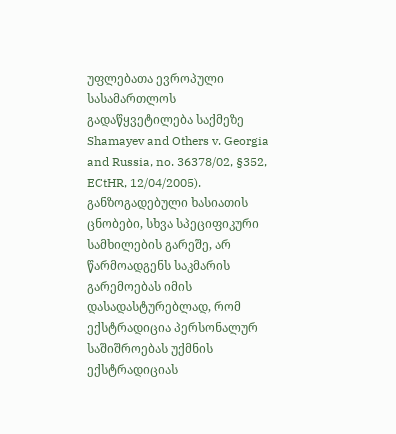უფლებათა ევროპული სასამართლოს გადაწყვეტილება საქმეზე Shamayev and Others v. Georgia and Russia, no. 36378/02, §352, ECtHR, 12/04/2005). განზოგადებული ხასიათის ცნობები, სხვა სპეციფიკური სამხილების გარეშე, არ წარმოადგენს საკმარის გარემოებას იმის დასადასტურებლად, რომ ექსტრადიცია პერსონალურ საშიშროებას უქმნის ექსტრადიციას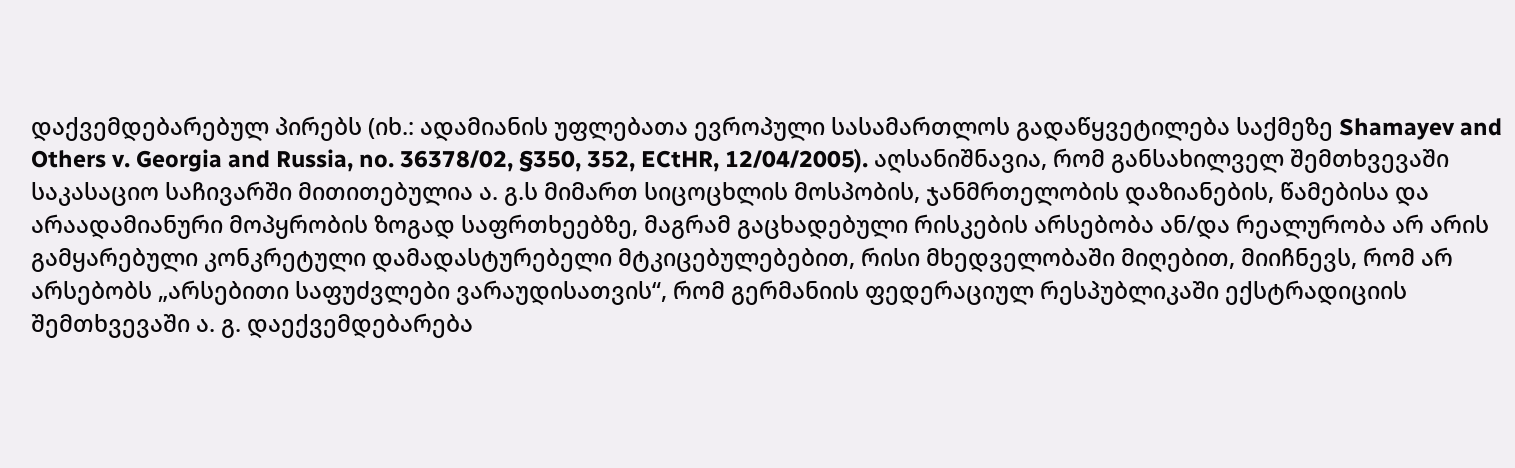დაქვემდებარებულ პირებს (იხ.: ადამიანის უფლებათა ევროპული სასამართლოს გადაწყვეტილება საქმეზე Shamayev and Others v. Georgia and Russia, no. 36378/02, §350, 352, ECtHR, 12/04/2005). აღსანიშნავია, რომ განსახილველ შემთხვევაში საკასაციო საჩივარში მითითებულია ა. გ.ს მიმართ სიცოცხლის მოსპობის, ჯანმრთელობის დაზიანების, წამებისა და არაადამიანური მოპყრობის ზოგად საფრთხეებზე, მაგრამ გაცხადებული რისკების არსებობა ან/და რეალურობა არ არის გამყარებული კონკრეტული დამადასტურებელი მტკიცებულებებით, რისი მხედველობაში მიღებით, მიიჩნევს, რომ არ არსებობს „არსებითი საფუძვლები ვარაუდისათვის“, რომ გერმანიის ფედერაციულ რესპუბლიკაში ექსტრადიციის შემთხვევაში ა. გ. დაექვემდებარება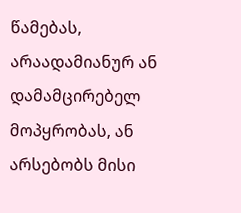წამებას, არაადამიანურ ან დამამცირებელ მოპყრობას, ან არსებობს მისი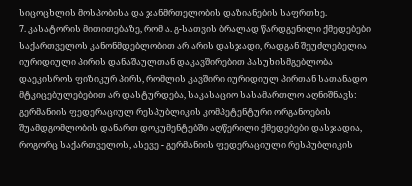სიცოცხლის მოსპობისა და ჯანმრთელობის დაზიანების საფრთხე.
7. კასატორის მითითებაზე, რომ ა. გ-სათვის ბრალად წარდგენილი ქმედებები საქართველოს კანონმდებლობით არ არის დასჯადი, რადგან შეუძლებელია იურიდიული პირის დანაშაულთან დაკავშირებით პასუხისმგებლობა დაეკისროს ფიზიკურ პირს, რომლის კავშირი იურიდიულ პირთან სათანადო მტკიცებულებებით არ დასტურდება, საკასაციო სასამართლო აღნიშნავს: გერმანიის ფედერაციულ რესპუბლიკის კომპეტენტური ორგანოების შუამდგომლობის დანართ დოკუმენტებში აღწერილი ქმედებები დასჯადია, როგორც საქართველოს, ასევე - გერმანიის ფედერაციული რესპუბლიკის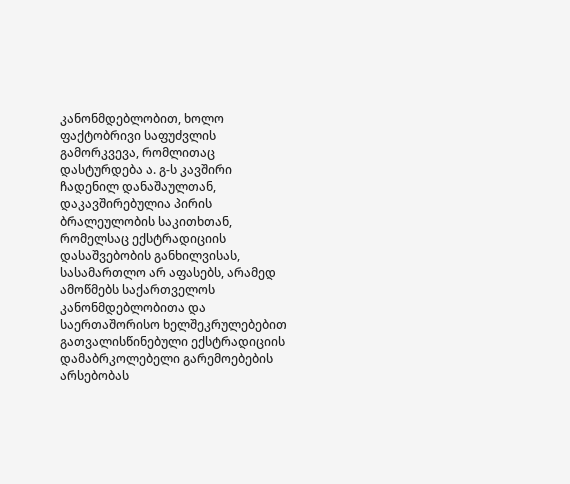კანონმდებლობით, ხოლო ფაქტობრივი საფუძვლის გამორკვევა, რომლითაც დასტურდება ა. გ-ს კავშირი ჩადენილ დანაშაულთან, დაკავშირებულია პირის ბრალეულობის საკითხთან, რომელსაც ექსტრადიციის დასაშვებობის განხილვისას, სასამართლო არ აფასებს, არამედ ამოწმებს საქართველოს კანონმდებლობითა და საერთაშორისო ხელშეკრულებებით გათვალისწინებული ექსტრადიციის დამაბრკოლებელი გარემოებების არსებობას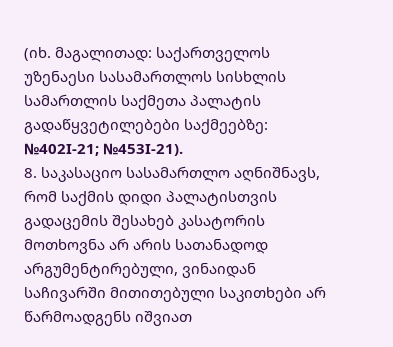(იხ. მაგალითად: საქართველოს უზენაესი სასამართლოს სისხლის სამართლის საქმეთა პალატის გადაწყვეტილებები საქმეებზე: №402I-21; №453I-21).
8. საკასაციო სასამართლო აღნიშნავს, რომ საქმის დიდი პალატისთვის გადაცემის შესახებ კასატორის მოთხოვნა არ არის სათანადოდ არგუმენტირებული, ვინაიდან საჩივარში მითითებული საკითხები არ წარმოადგენს იშვიათ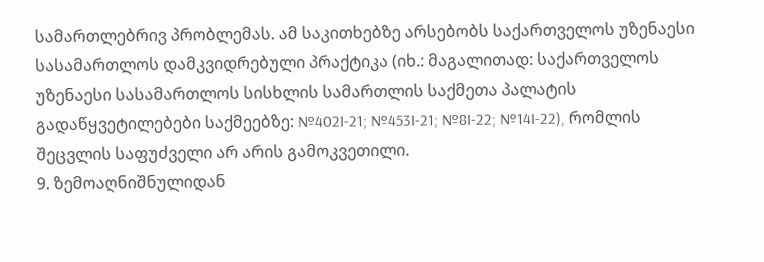სამართლებრივ პრობლემას. ამ საკითხებზე არსებობს საქართველოს უზენაესი სასამართლოს დამკვიდრებული პრაქტიკა (იხ.: მაგალითად: საქართველოს უზენაესი სასამართლოს სისხლის სამართლის საქმეთა პალატის გადაწყვეტილებები საქმეებზე: №402I-21; №453I-21; №8I-22; №14I-22), რომლის შეცვლის საფუძველი არ არის გამოკვეთილი.
9. ზემოაღნიშნულიდან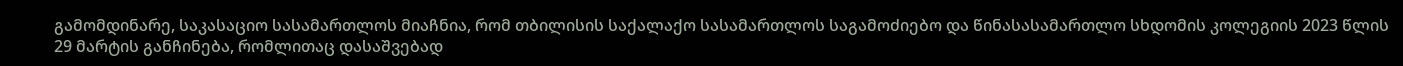გამომდინარე, საკასაციო სასამართლოს მიაჩნია, რომ თბილისის საქალაქო სასამართლოს საგამოძიებო და წინასასამართლო სხდომის კოლეგიის 2023 წლის 29 მარტის განჩინება, რომლითაც დასაშვებად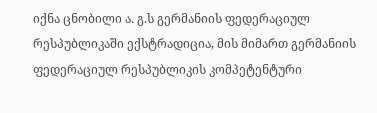იქნა ცნობილი ა. გ.ს გერმანიის ფედერაციულ რესპუბლიკაში ექსტრადიცია, მის მიმართ გერმანიის ფედერაციულ რესპუბლიკის კომპეტენტური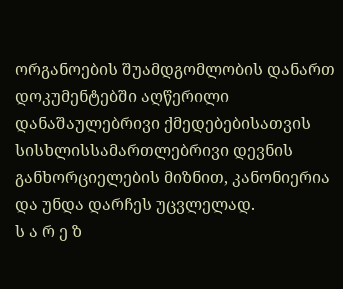ორგანოების შუამდგომლობის დანართ დოკუმენტებში აღწერილი დანაშაულებრივი ქმედებებისათვის სისხლისსამართლებრივი დევნის განხორციელების მიზნით, კანონიერია და უნდა დარჩეს უცვლელად.
ს ა რ ე ზ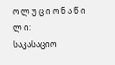ო ლ უ ც ი ო ნ ა წ ი ლ ი:
საკასაციო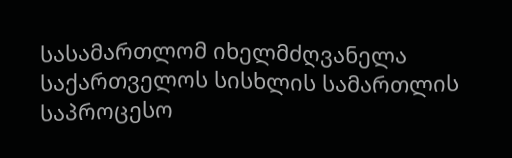სასამართლომ იხელმძღვანელა საქართველოს სისხლის სამართლის საპროცესო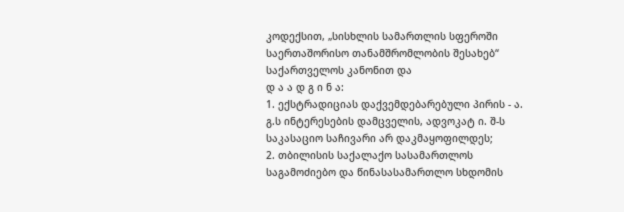კოდექსით, „სისხლის სამართლის სფეროში საერთაშორისო თანამშრომლობის შესახებ“ საქართველოს კანონით და
დ ა ა დ გ ი ნ ა:
1. ექსტრადიციას დაქვემდებარებული პირის - ა. გ.ს ინტერესების დამცველის, ადვოკატ ი. შ-ს საკასაციო საჩივარი არ დაკმაყოფილდეს;
2. თბილისის საქალაქო სასამართლოს საგამოძიებო და წინასასამართლო სხდომის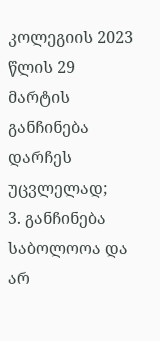კოლეგიის 2023 წლის 29 მარტის განჩინება დარჩეს უცვლელად;
3. განჩინება საბოლოოა და არ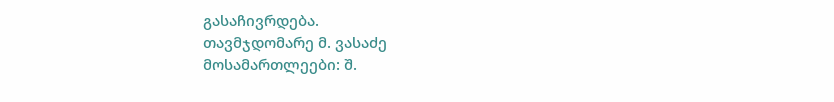გასაჩივრდება.
თავმჯდომარე მ. ვასაძე
მოსამართლეები: შ.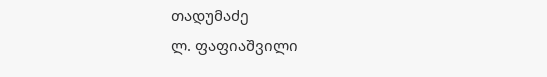თადუმაძე
ლ. ფაფიაშვილი